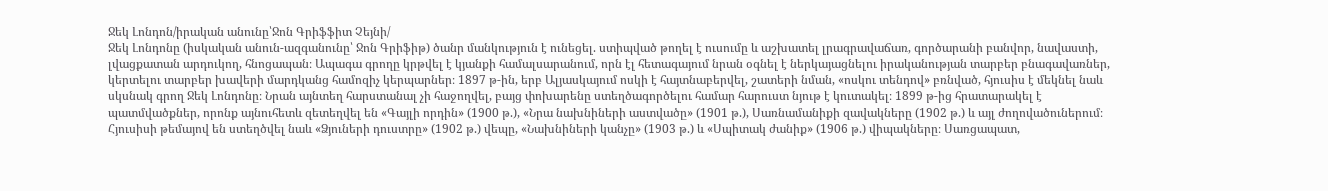Ջեկ Լոնդոն/իրական անունը՝Ջոն Գրիֆֆիտ Չեյնի/
Ջեկ Լոնդոնը (իսկական անուն-ազգանունը՝ Ջոն Գրիֆիթ) ծանր մանկություն է ունեցել. ստիպված թողել է ուսումը և աշխատել լրագրավաճառ, գործարանի բանվոր, նավաստի, լվացքատան արդուկող, հնոցապան։ Ապագա գրողը կրթվել է կյանքի համալսարանում, որն էլ հետագայում նրան օգնել է ներկայացնելու իրականության տարբեր բնագավառներ, կերտելու տարբեր խավերի մարդկանց համոզիչ կերպարներ։ 1897 թ-ին, երբ Ալյասկայում ոսկի է հայտնաբերվել, շատերի նման, «ոսկու տենդով» բռնված, հյուսիս է մեկնել նաև սկսնակ գրող Ջեկ Լոնդոնը։ Նրան այնտեղ հարստանալ չի հաջողվել, բայց փոխարենը ստեղծագործելու համար հարուստ նյութ է կուտակել։ 1899 թ-ից հրատարակել է պատմվածքներ, որոնք այնուհետև զետեղվել են «Գայլի որդին» (1900 թ.), «Նրա նախնիների աստվածը» (1901 թ.), Սառնամանիքի զավակները (1902 թ.) և այլ ժողովածուներում։ Հյուսիսի թեմայով են ստեղծվել նաև «Ձյուների դուստրը» (1902 թ.) վեպը, «Նախնիների կանչը» (1903 թ.) և «Սպիտակ ժանիք» (1906 թ.) վիպակները։ Սառցապատ,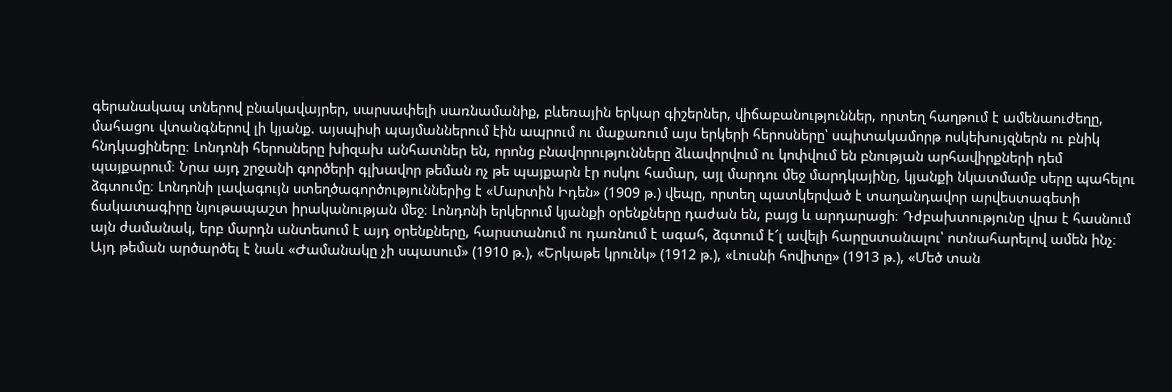գերանակապ տներով բնակավայրեր, սարսափելի սառնամանիք, բևեռային երկար գիշերներ, վիճաբանություններ, որտեղ հաղթում է ամենաուժեղը, մահացու վտանգներով լի կյանք. այսպիսի պայմաններում էին ապրում ու մաքառում այս երկերի հերոսները՝ սպիտակամորթ ոսկեխույզներն ու բնիկ հնդկացիները։ Լոնդոնի հերոսները խիզախ անհատներ են, որոնց բնավորությունները ձևավորվում ու կոփվում են բնության արհավիրքների դեմ պայքարում։ Նրա այդ շրջանի գործերի գլխավոր թեման ոչ թե պայքարն էր ոսկու համար, այլ մարդու մեջ մարդկայինը, կյանքի նկատմամբ սերը պահելու ձգտումը։ Լոնդոնի լավագույն ստեղծագործություններից է «Մարտին Իդեն» (1909 թ.) վեպը, որտեղ պատկերված է տաղանդավոր արվեստագետի ճակատագիրը նյութապաշտ իրականության մեջ։ Լոնդոնի երկերում կյանքի օրենքները դաժան են, բայց և արդարացի։ Դժբախտությունը վրա է հասնում այն ժամանակ, երբ մարդն անտեսում է այդ օրենքները, հարստանում ու դառնում է ագահ, ձգտում է՜լ ավելի հարըստանալու՝ ոտնահարելով ամեն ինչ։ Այդ թեման արծարծել է նաև «Ժամանակը չի սպասում» (1910 թ.), «Երկաթե կրունկ» (1912 թ.), «Լուսնի հովիտը» (1913 թ.), «Մեծ տան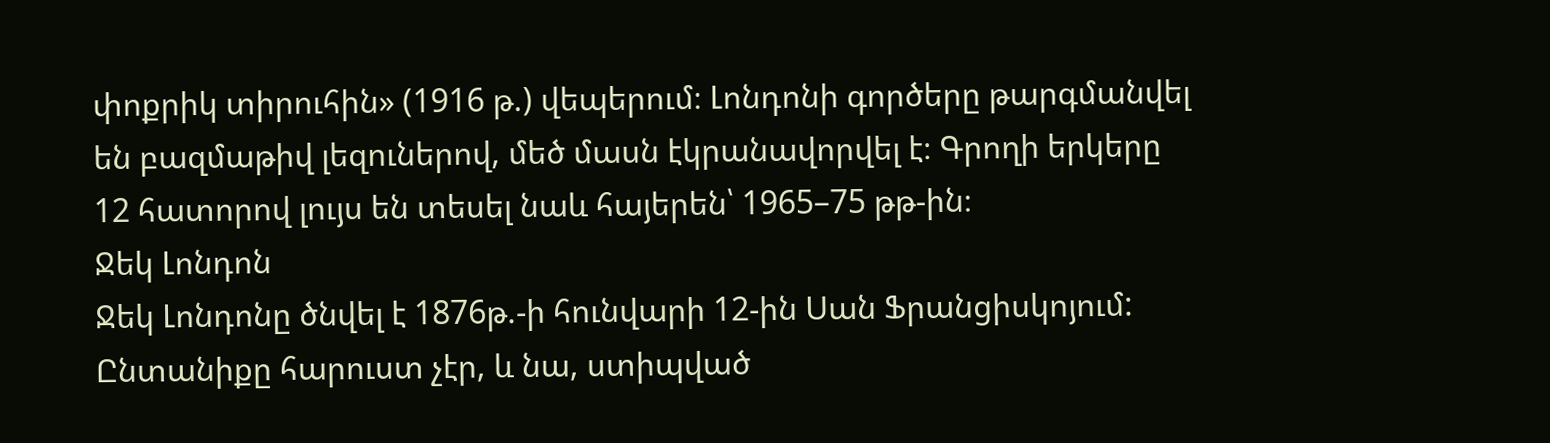փոքրիկ տիրուհին» (1916 թ.) վեպերում։ Լոնդոնի գործերը թարգմանվել են բազմաթիվ լեզուներով, մեծ մասն էկրանավորվել է։ Գրողի երկերը 12 հատորով լույս են տեսել նաև հայերեն՝ 1965–75 թթ-ին։
Ջեկ Լոնդոն
Ջեկ Լոնդոնը ծնվել է 1876թ.-ի հունվարի 12-ին Սան Ֆրանցիսկոյում: Ընտանիքը հարուստ չէր, և նա, ստիպված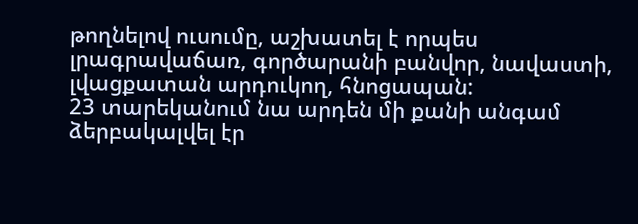թողնելով ուսումը, աշխատել է որպես լրագրավաճառ, գործարանի բանվոր, նավաստի, լվացքատան արդուկող, հնոցապան:
23 տարեկանում նա արդեն մի քանի անգամ ձերբակալվել էր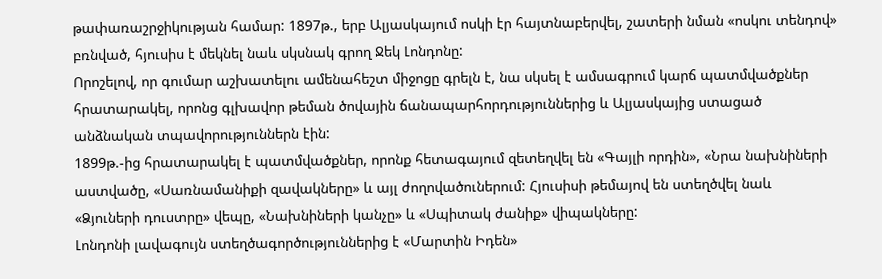թափառաշրջիկության համար: 1897թ., երբ Ալյասկայում ոսկի էր հայտնաբերվել, շատերի նման «ոսկու տենդով» բռնված, հյուսիս է մեկնել նաև սկսնակ գրող Ջեկ Լոնդոնը:
Որոշելով, որ գումար աշխատելու ամենահեշտ միջոցը գրելն է, նա սկսել է ամսագրում կարճ պատմվածքներ հրատարակել, որոնց գլխավոր թեման ծովային ճանապարհորդություններից և Ալյասկայից ստացած անձնական տպավորություններն էին:
1899թ.-ից հրատարակել է պատմվածքներ, որոնք հետագայում զետեղվել են «Գայլի որդին», «Նրա նախնիների աստվածը, «Սառնամանիքի զավակները» և այլ ժողովածուներում: Հյուսիսի թեմայով են ստեղծվել նաև «Ձյուների դուստրը» վեպը, «Նախնիների կանչը» և «Սպիտակ ժանիք» վիպակները:
Լոնդոնի լավագույն ստեղծագործություններից է «Մարտին Իդեն»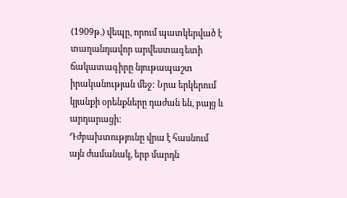(1909թ.) վեպը, որում պատկերված է տաղանդավոր արվեստագետի ճակատագիրը նյութապաշտ իրականության մեջ: Նրա երկերում կյանքի օրենքները դաժան են, բայց և արդարացի:
Դժբախտությունը վրա է հասնում այն ժամանակ, երբ մարդն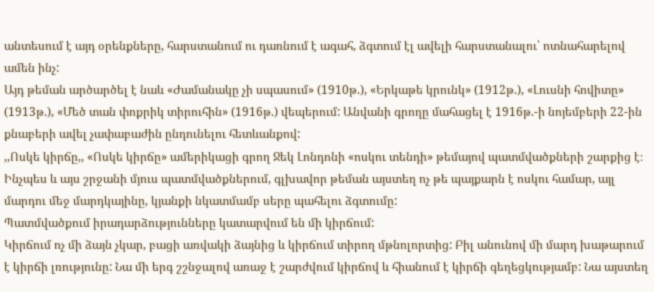անտեսում է այդ օրենքները, հարստանում ու դառնում է ագահ, ձգտում էլ ավելի հարստանալու՝ ոտնահարելով ամեն ինչ:
Այդ թեման արծարծել է նաև «Ժամանակը չի սպասում» (1910թ.), «Երկաթե կրունկ» (1912թ.), «Լուսնի հովիտը» (1913թ.), «Մեծ տան փոքրիկ տիրուհին» (1916թ.) վեպերում: Անվանի գրողը մահացել է 1916թ.-ի նոյեմբերի 22-ին քնաբերի ավել չափաբաժին ընդունելու հետևանքով:
,,Ոսկե կիրճը,, «Ոսկե կիրճը» ամերիկացի գրող Ջեկ Լոնդոնի «ոսկու տենդի» թեմայով պատմվածքների շարքից է։ Ինչպես և այս շրջանի մյուս պատմվածքներում, գլխավոր թեման այստեղ ոչ թե պայքարն է ոսկու համար, այլ մարդու մեջ մարդկայինը, կյանքի նկատմամբ սերը պահելու ձգտումը:
Պատմվածքում իրադարձությունները կատարվում են մի կիրճում:
Կիրճում ոչ մի ձայն չկար, բացի առվակի ձայնից և կիրճում տիրող մթնոլորտից: Բիլ անունով մի մարդ խաթարում է կիրճի լռությունը: Նա մի երգ շշնջալով առաջ է շարժվում կիրճով և հիանում է կիրճի գեղեցկությամբ: Նա այստեղ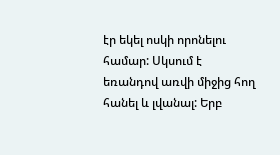էր եկել ոսկի որոնելու համար: Սկսում է եռանդով առվի միջից հող հանել և լվանալ: Երբ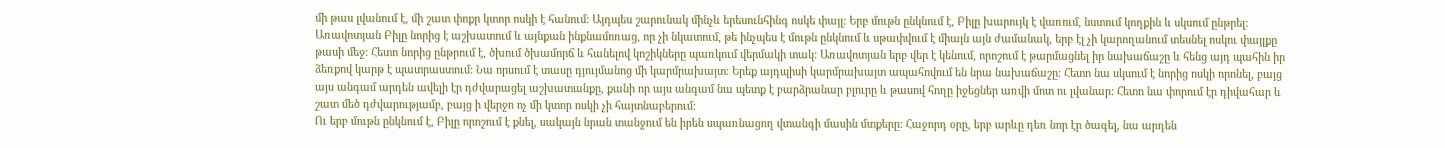մի թաս լվանում է, մի շատ փոքր կտոր ոսկի է հանում: Այդպես շարունակ մինչև երեսունհինգ ոսկե փայլ: Երբ մութն ընկնում է, Բիլը խարույկ է վառում, նստում կողքին և սկսում ընթրել: Առավոտյան Բիլը նորից է աշխատում և այնքան ինքնամոռաց, որ չի նկատում, թե ինչպես է մութն ընկնում և սթափվում է միայն այն ժամանակ, երբ էլ չի կարողանում տեսնել ոսկու փայլքը թասի մեջ: Հետո նորից ընթրում է, ծխում ծխամորճ և հանելով կոշիկները պառկում վերմակի տակ: Առավոտյան երբ վեր է կենում, որոշում է թարմացնել իր նախաճաշը և հենց այդ պահին իր ձեռքով կարթ է պատրաստում: Նա որսում է տասը դյույմանոց մի կարմրախայտ: Երեք այդպիսի կարմրախայտ ապահովում են նրա նախաճաշը: Հետո նա սկսում է նորից ոսկի որոնել, բայց այս անգամ արդեն ավելի էր դժվարացել աշխատանքը, քանի որ այս անգամ նա պետք է բարձրանար բլուրը և թասով հողը իջեցներ առվի մոտ ու լվանար: Հետո նա փորում էր դիվահար և շատ մեծ դժվարությամբ, բայց ի վերջո ոչ մի կտոր ոսկի չի հայտնաբերում:
Ու երբ մութն ընկնում է, Բիլը որոշում է քնել, սակայն նրան տանջում են իրեն սպառնացող վտանգի մասին մտքերը: Հաջորդ օրը, երբ արևը դեռ նոր էր ծագել, նա արդեն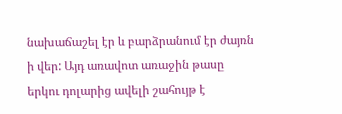նախաճաշել էր և բարձրանում էր ժայռն ի վեր: Այդ առավոտ առաջին թասը երկու դոլարից ավելի շահույթ է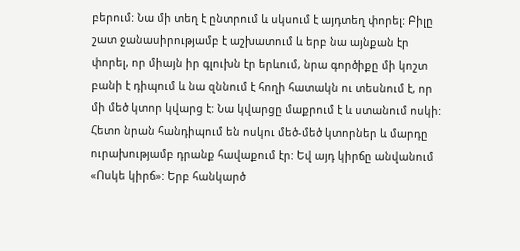բերում: Նա մի տեղ է ընտրում և սկսում է այդտեղ փորել: Բիլը շատ ջանասիրությամբ է աշխատում և երբ նա այնքան էր փորել, որ միայն իր գլուխն էր երևում, նրա գործիքը մի կոշտ բանի է դիպում և նա զննում է հողի հատակն ու տեսնում է, որ մի մեծ կտոր կվարց է: Նա կվարցը մաքրում է և ստանում ոսկի: Հետո նրան հանդիպում են ոսկու մեծ-մեծ կտորներ և մարդը ուրախությամբ դրանք հավաքում էր: Եվ այդ կիրճը անվանում «Ոսկե կիրճ»: Երբ հանկարծ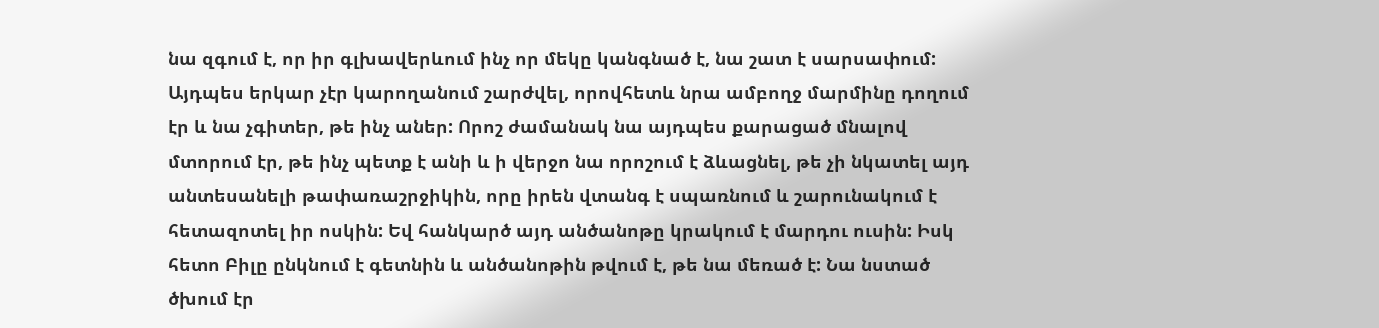նա զգում է, որ իր գլխավերևում ինչ որ մեկը կանգնած է, նա շատ է սարսափում: Այդպես երկար չէր կարողանում շարժվել, որովհետև նրա ամբողջ մարմինը դողում էր և նա չգիտեր, թե ինչ աներ: Որոշ ժամանակ նա այդպես քարացած մնալով մտորում էր, թե ինչ պետք է անի և ի վերջո նա որոշում է ձևացնել, թե չի նկատել այդ անտեսանելի թափառաշրջիկին, որը իրեն վտանգ է սպառնում և շարունակում է հետազոտել իր ոսկին: Եվ հանկարծ այդ անծանոթը կրակում է մարդու ուսին: Իսկ հետո Բիլը ընկնում է գետնին և անծանոթին թվում է, թե նա մեռած է: Նա նստած ծխում էր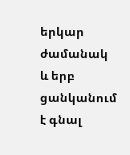երկար ժամանակ և երբ ցանկանում է գնալ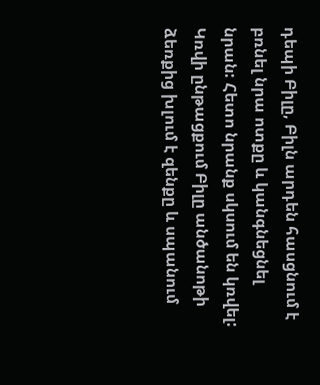դեպի Բիլը, Բիլն արդեն հասցնում է բռնել նրա ոտքը և կանգնեցնել նրան: Հետո նրանք սկսում են կռվել: Կռվի ընթացքում Բիլը անծանոթի ձեռքից խլում է զենքը և սպանում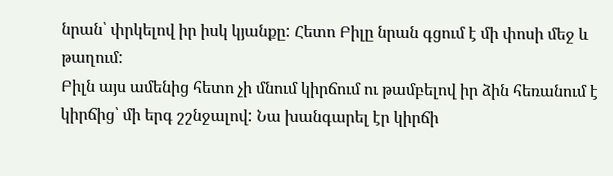նրան՝ փրկելով իր իսկ կյանքը: Հետո Բիլը նրան գցում է մի փոսի մեջ և թաղում:
Բիլն այս ամենից հետո չի մնում կիրճում ու թամբելով իր ձին հեռանում է կիրճից՝ մի երգ շշնջալով: Նա խանգարել էր կիրճի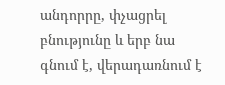անդորրը, փչացրել բնությունը և երբ նա գնում է, վերադառնում է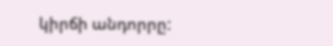կիրճի անդորրը: